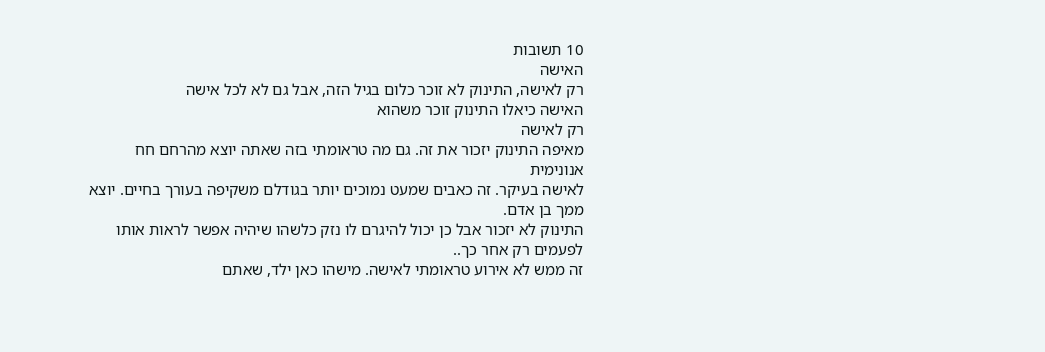10 תשובות
האישה
רק לאישה, התינוק לא זוכר כלום בגיל הזה, אבל גם לא לכל אישה
האישה כיאלו התינוק זוכר משהוא
רק לאישה
מאיפה התינוק יזכור את זה. גם מה טראומתי בזה שאתה יוצא מהרחם חח
אנונימית
לאישה בעיקר. זה כאבים שמעט נמוכים יותר בגודלם משקיפה בעורך בחיים. יוצא ממך בן אדם.
התינוק לא יזכור אבל כן יכול להיגרם לו נזק כלשהו שיהיה אפשר לראות אותו לפעמים רק אחר כך..
זה ממש לא אירוע טראומתי לאישה. מישהו כאן ילד, שאתם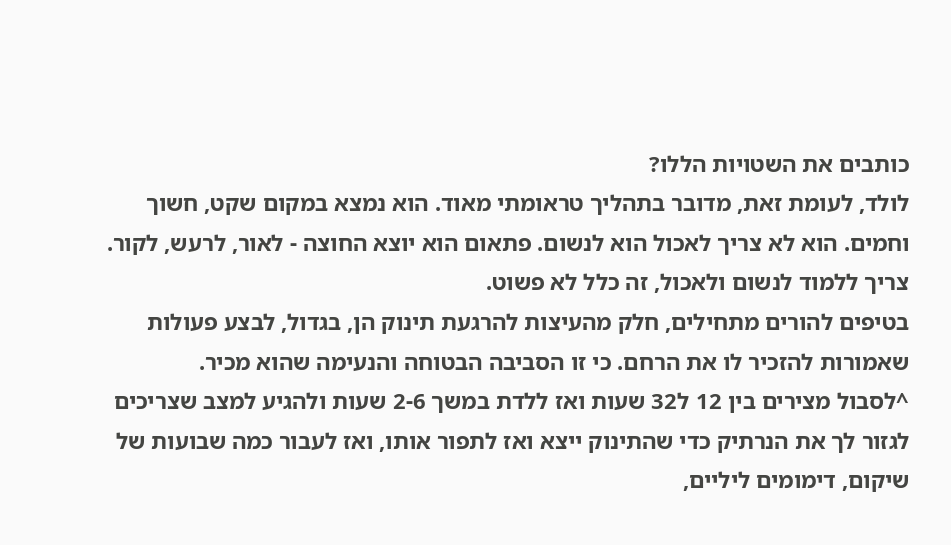כותבים את השטויות הללו?
לולד, לעומת זאת, מדובר בתהליך טראומתי מאוד. הוא נמצא במקום שקט, חשוך וחמים. הוא לא צריך לאכול הוא לנשום. פתאום הוא יוצא החוצה - לאור, לרעש, לקור. צריך ללמוד לנשום ולאכול, זה כלל לא פשוט.
בטיפים להורים מתחילים, חלק מהעיצות להרגעת תינוק הן, בגדול, לבצע פעולות שאמורות להזכיר לו את הרחם. כי זו הסביבה הבטוחה והנעימה שהוא מכיר.
^לסבול מצירים בין 12 ל32 שעות ואז ללדת במשך 2-6 שעות ולהגיע למצב שצריכים לגזור לך את הנרתיק כדי שהתינוק ייצא ואז לתפור אותו, ואז לעבור כמה שבועות של שיקום, דימומים ליליים,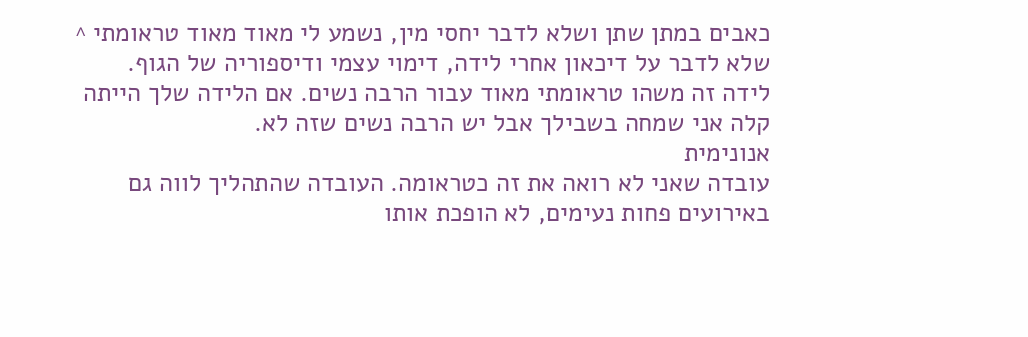כאבים במתן שתן ושלא לדבר יחסי מין, נשמע לי מאוד מאוד טראומתי ^ שלא לדבר על דיכאון אחרי לידה, דימוי עצמי ודיספוריה של הגוף.
לידה זה משהו טראומתי מאוד עבור הרבה נשים. אם הלידה שלך הייתה קלה אני שמחה בשבילך אבל יש הרבה נשים שזה לא.
אנונימית
עובדה שאני לא רואה את זה כטראומה. העובדה שהתהליך לווה גם באירועים פחות נעימים, לא הופכת אותו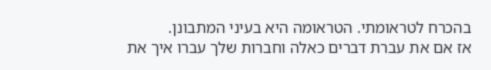בהכרח לטראומתי. הטראומה היא בעיני המתבונן.
אז אם את עברת דברים כאלה וחברות שלך עברו איך את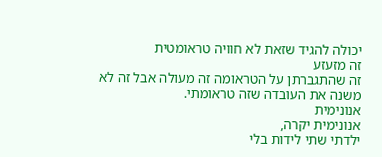יכולה להגיד שזאת לא חוויה טראומטית
זה מזעזע
זה שהתגברתן על הטראומה זה מעולה אבל זה לא משנה את העובדה שזה טראומתי.
אנונימית
אנונימית יקרה,
ילדתי שתי לידות בלי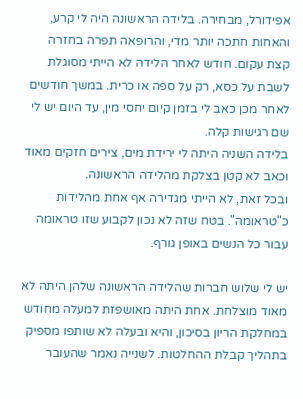אפידורל, מבחירה. בלידה הראשונה היה לי קרע, והאחות חתכה יותר מדי, והרופאה תפרה בחזרה קצת עקום. חודש לאחר הלידה לא הייתי מסוגלת לשבת על כסא, רק על ספה או כרית. במשך חודשים לאחר מכן כאב לי בזמן קיום יחסי מין, עד היום יש לי שם רגישות קלה.
בלידה השניה היתה לי ירידת מים, צירים חזקים מאוד וכאב לא קטן בצלקת מהלידה הראשונה.
ובכל זאת, לא הייתי מגדירה אף אחת מהלידות כ"טראומה". בטח שזה לא נכון לקבוע שזו טראומה עבור כל הנשים באופן גורף.

יש לי שלוש חברות שהלידה הראשונה שלהן היתה לא מאוד מוצלחת. אחת היתה מאושפזת למעלה מחודש במחלקת הריון בסיכון, והיא ובעלה לא שותפו מספיק בתהליך קבלת ההחלטות. לשנייה נאמר שהעובר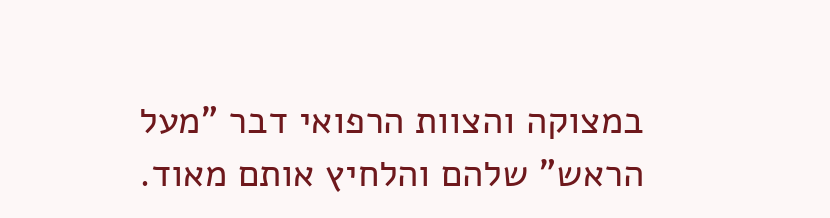במצוקה והצוות הרפואי דבר "מעל הראש" שלהם והלחיץ אותם מאוד.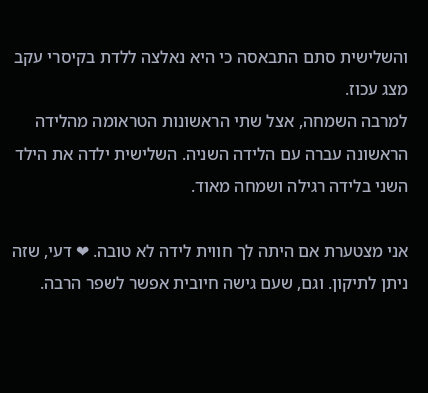והשלישית סתם התבאסה כי היא נאלצה ללדת בקיסרי עקב מצג עכוז.
למרבה השמחה, אצל שתי הראשונות הטראומה מהלידה הראשונה עברה עם הלידה השניה. השלישית ילדה את הילד השני בלידה רגילה ושמחה מאוד.

אני מצטערת אם היתה לך חווית לידה לא טובה. ❤ דעי, שזה ניתן לתיקון. וגם, שעם גישה חיובית אפשר לשפר הרבה.